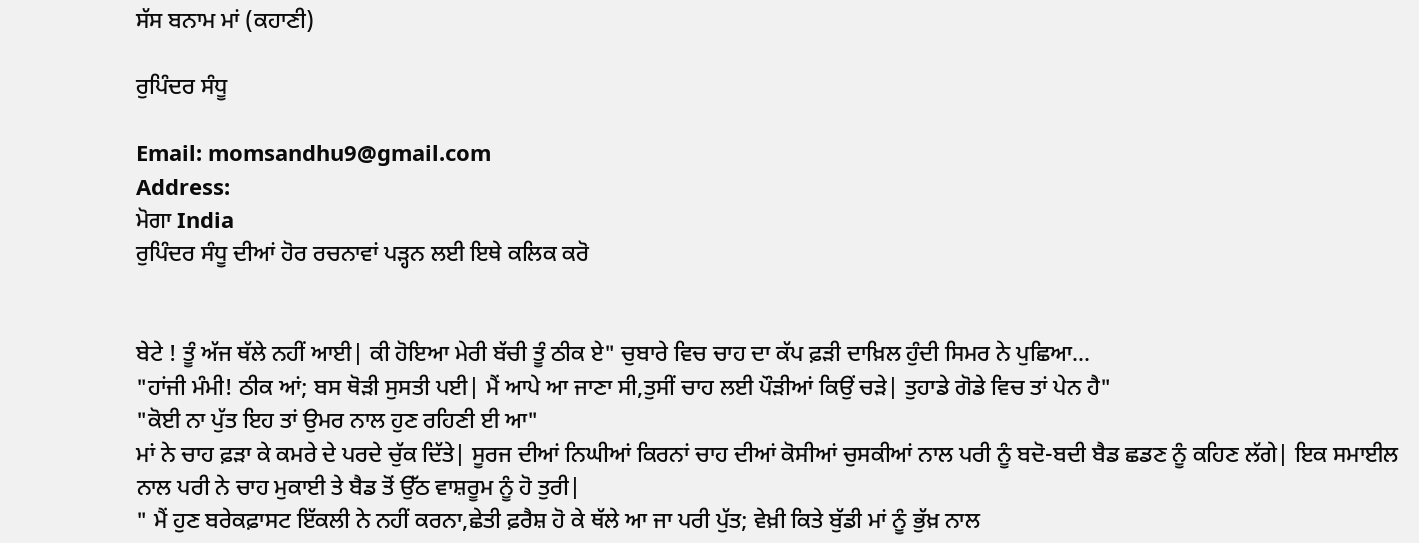ਸੱਸ ਬਨਾਮ ਮਾਂ (ਕਹਾਣੀ)

ਰੁਪਿੰਦਰ ਸੰਧੂ

Email: momsandhu9@gmail.com
Address:
ਮੋਗਾ India
ਰੁਪਿੰਦਰ ਸੰਧੂ ਦੀਆਂ ਹੋਰ ਰਚਨਾਵਾਂ ਪੜ੍ਹਨ ਲਈ ਇਥੇ ਕਲਿਕ ਕਰੋ


ਬੇਟੇ ! ਤੂੰ ਅੱਜ ਥੱਲੇ ਨਹੀਂ ਆਈ| ਕੀ ਹੋਇਆ ਮੇਰੀ ਬੱਚੀ ਤੂੰ ਠੀਕ ਏ" ਚੁਬਾਰੇ ਵਿਚ ਚਾਹ ਦਾ ਕੱਪ ਫ਼ੜੀ ਦਾਖ਼ਿਲ ਹੁੰਦੀ ਸਿਮਰ ਨੇ ਪੁਛਿਆ...
"ਹਾਂਜੀ ਮੰਮੀ! ਠੀਕ ਆਂ; ਬਸ ਥੋੜੀ ਸੁਸਤੀ ਪਈ| ਮੈਂ ਆਪੇ ਆ ਜਾਣਾ ਸੀ,ਤੁਸੀਂ ਚਾਹ ਲਈ ਪੌੜੀਆਂ ਕਿਉਂ ਚੜੇ| ਤੁਹਾਡੇ ਗੋਡੇ ਵਿਚ ਤਾਂ ਪੇਨ ਹੈ"
"ਕੋਈ ਨਾ ਪੁੱਤ ਇਹ ਤਾਂ ਉਮਰ ਨਾਲ ਹੁਣ ਰਹਿਣੀ ਈ ਆ"
ਮਾਂ ਨੇ ਚਾਹ ਫ਼ੜਾ ਕੇ ਕਮਰੇ ਦੇ ਪਰਦੇ ਚੁੱਕ ਦਿੱਤੇ| ਸੂਰਜ ਦੀਆਂ ਨਿਘੀਆਂ ਕਿਰਨਾਂ ਚਾਹ ਦੀਆਂ ਕੋਸੀਆਂ ਚੁਸਕੀਆਂ ਨਾਲ ਪਰੀ ਨੂੰ ਬਦੋ-ਬਦੀ ਬੈਡ ਛਡਣ ਨੂੰ ਕਹਿਣ ਲੱਗੇ| ਇਕ ਸਮਾਈਲ ਨਾਲ ਪਰੀ ਨੇ ਚਾਹ ਮੁਕਾਈ ਤੇ ਬੈਡ ਤੋਂ ਉੱਠ ਵਾਸ਼ਰੂਮ ਨੂੰ ਹੋ ਤੁਰੀ|
" ਮੈਂ ਹੁਣ ਬਰੇਕਫ਼ਾਸਟ ਇੱਕਲੀ ਨੇ ਨਹੀਂ ਕਰਨਾ,ਛੇਤੀ ਫ਼ਰੈਸ਼ ਹੋ ਕੇ ਥੱਲੇ ਆ ਜਾ ਪਰੀ ਪੁੱਤ; ਵੇਖ਼ੀ ਕਿਤੇ ਬੁੱਡੀ ਮਾਂ ਨੂੰ ਭੁੱਖ਼ ਨਾਲ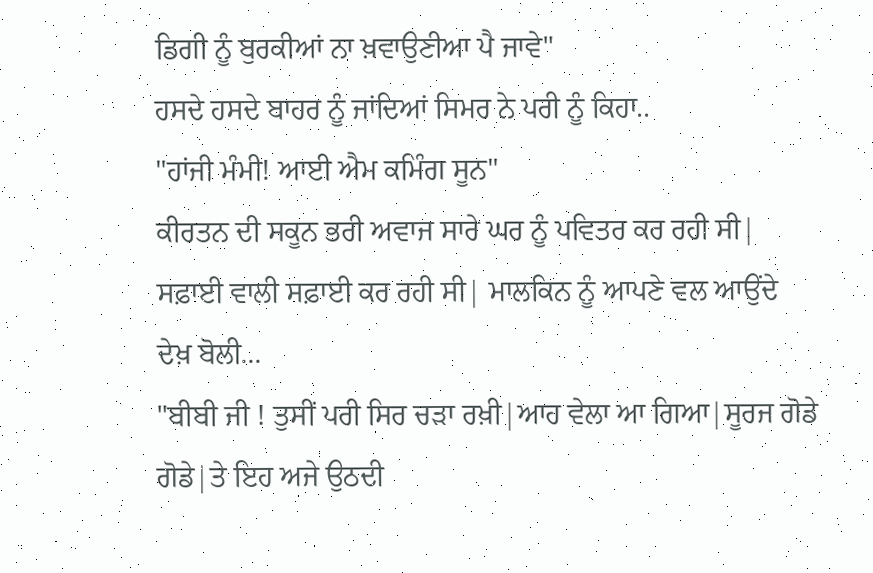ਡਿਗੀ ਨੂੰ ਬੁਰਕੀਆਂ ਨਾ ਖ਼ਵਾਉਣੀਆ ਪੈ ਜਾਵੇ"
ਹਸਦੇ ਹਸਦੇ ਬਾਹਰ ਨੂੰ ਜਾਂਦਿਆਂ ਸਿਮਰ ਨੇ ਪਰੀ ਨੂੰ ਕਿਹਾ..
"ਹਾਂਜੀ ਮੰਮੀ! ਆਈ ਐਮ ਕਮਿੰਗ ਸੂਨ"
ਕੀਰਤਨ ਦੀ ਸਕੂਨ ਭਰੀ ਅਵਾਜ ਸਾਰੇ ਘਰ ਨੂੰ ਪਵਿਤਰ ਕਰ ਰਹੀ ਸੀ| ਸਫ਼ਾਈ ਵਾਲੀ ਸਫ਼ਾਈ ਕਰ ਰਹੀ ਸੀ| ਮਾਲਕਿਨ ਨੂੰ ਆਪਣੇ ਵਲ ਆਉਂਦੇ ਦੇਖ਼ ਬੋਲੀ...
"ਬੀਬੀ ਜੀ ! ਤੁਸੀਂ ਪਰੀ ਸਿਰ ਚੜਾ ਰਖ਼ੀ|ਆਹ ਵੇਲਾ ਆ ਗਿਆ|ਸੂਰਜ ਗੋਡੇ ਗੋਡੇ|ਤੇ ਇਹ ਅਜੇ ਉਠਦੀ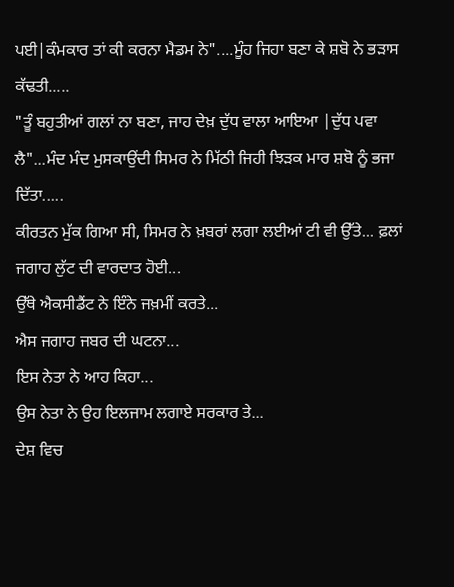ਪਈ|ਕੰਮਕਾਰ ਤਾਂ ਕੀ ਕਰਨਾ ਮੈਡਮ ਨੇ"....ਮੂੰਹ ਜਿਹਾ ਬਣਾ ਕੇ ਸ਼ਬੋ ਨੇ ਭੜਾਸ ਕੱਢਤੀ.....
"ਤੂੰ ਬਹੁਤੀਆਂ ਗਲਾਂ ਨਾ ਬਣਾ, ਜਾਹ ਦੇਖ਼ ਦੁੱਧ ਵਾਲਾ ਆਇਆ |ਦੁੱਧ ਪਵਾ ਲੈ"...ਮੰਦ ਮੰਦ ਮੁਸਕਾਉਂਦੀ ਸਿਮਰ ਨੇ ਮਿੱਠੀ ਜਿਹੀ ਝਿੜਕ ਮਾਰ ਸ਼ਬੋ ਨੂੰ ਭਜਾ ਦਿੱਤਾ.....
ਕੀਰਤਨ ਮੁੱਕ ਗਿਆ ਸੀ, ਸਿਮਰ ਨੇ ਖ਼ਬਰਾਂ ਲਗਾ ਲਈਆਂ ਟੀ ਵੀ ਉੱਤੇ... ਫ਼ਲਾਂ ਜਗਾਹ ਲੁੱਟ ਦੀ ਵਾਰਦਾਤ ਹੋਈ...
ਉੱਥੇ ਐਕਸੀਡੈਂਟ ਨੇ ਇੰਨੇ ਜਖ਼ਮੀਂ ਕਰਤੇ...
ਐਸ ਜਗਾਹ ਜਬਰ ਦੀ ਘਟਨਾ...
ਇਸ ਨੇਤਾ ਨੇ ਆਹ ਕਿਹਾ...
ਉਸ ਨੇਤਾ ਨੇ ਉਹ ਇਲਜਾਮ ਲਗਾਏ ਸਰਕਾਰ ਤੇ...
ਦੇਸ਼ ਵਿਚ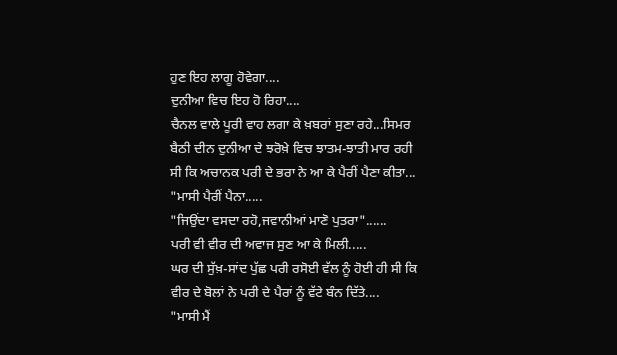ਹੁਣ ਇਹ ਲਾਗੂ ਹੋਵੇਗਾ....
ਦੁਨੀਆ ਵਿਚ ਇਹ ਹੋ ਰਿਹਾ....
ਚੈਨਲ ਵਾਲੇ ਪੂਰੀ ਵਾਹ ਲਗਾ ਕੇ ਖ਼ਬਰਾਂ ਸੁਣਾ ਰਹੇ...ਸਿਮਰ ਬੈਠੀ ਦੀਨ ਦੁਨੀਆ ਦੇ ਝਰੋਖ਼ੇ ਵਿਚ ਝਾਤਮ-ਝਾਤੀ ਮਾਰ ਰਹੀ ਸੀ ਕਿ ਅਚਾਨਕ ਪਰੀ ਦੇ ਭਰਾ ਨੇ ਆ ਕੇ ਪੈਰੀਂ ਪੈਣਾ ਕੀਤਾ...
"ਮਾਸੀ ਪੈਰੀਂ ਪੈਨਾ.....
"ਜਿਉਂਦਾ ਵਸਦਾ ਰਹੋ,ਜਵਾਨੀਆਂ ਮਾਣੋ ਪੁਤਰਾ"......
ਪਰੀ ਵੀ ਵੀਰ ਦੀ ਅਵਾਜ ਸੁਣ ਆ ਕੇ ਮਿਲੀ.....
ਘਰ ਦੀ ਸੁੱਖ਼-ਸਾਂਦ ਪੁੱਛ ਪਰੀ ਰਸੋਈ ਵੱਲ ਨੂੰ ਹੋਈ ਹੀ ਸੀ ਕਿ ਵੀਰ ਦੇ ਬੋਲਾਂ ਨੇ ਪਰੀ ਦੇ ਪੈਰਾਂ ਨੂੰ ਵੱਟੇ ਬੰਨ ਦਿੱਤੇ....
"ਮਾਸੀ ਮੈਂ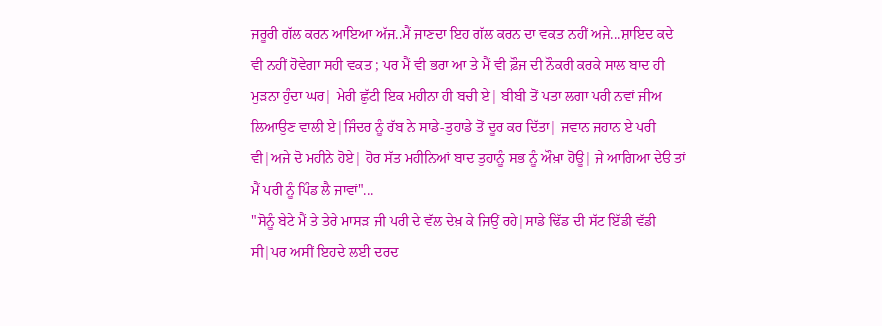ਜਰੂਰੀ ਗੱਲ ਕਰਨ ਆਇਆ ਅੱਜ..ਮੈਂ ਜਾਣਦਾ ਇਹ ਗੱਲ ਕਰਨ ਦਾ ਵਕਤ ਨਹੀਂ ਅਜੇ...ਸ਼ਾਇਦ ਕਦੇ ਵੀ ਨਹੀਂ ਹੋਵੇਗਾ ਸਹੀ ਵਕਤ ; ਪਰ ਮੈਂ ਵੀ ਭਰਾ ਆ ਤੇ ਮੈਂ ਵੀ ਫ਼ੌਜ ਦੀ ਨੌਕਰੀ ਕਰਕੇ ਸਾਲ ਬਾਦ ਹੀ ਮੁੜਨਾ ਹੁੰਦਾ ਘਰ| ਮੇਰੀ ਛੁੱਟੀ ਇਕ ਮਹੀਨਾ ਹੀ ਬਚੀ ਏ| ਬੀਬੀ ਤੋਂ ਪਤਾ ਲਗਾ ਪਰੀ ਨਵਾਂ ਜੀਅ ਲਿਆਉਣ ਵਾਲੀ ਏ|ਜਿੰਦਰ ਨੂੰ ਰੱਬ ਨੇ ਸਾਡੇ-ਤੁਹਾਡੇ ਤੋਂ ਦੂਰ ਕਰ ਦਿੱਤਾ| ਜਵਾਨ ਜਹਾਨ ਏ ਪਰੀ ਵੀ|ਅਜੇ ਦੋ ਮਹੀਨੇ ਹੋਏ| ਹੋਰ ਸੱਤ ਮਹੀਨਿਆਂ ਬਾਦ ਤੁਹਾਨੂੰ ਸਭ ਨੂੰ ਔਖ਼ਾ ਹੋਊ| ਜੇ ਆਗਿਆ ਦੇੳ ਤਾਂ ਮੈਂ ਪਰੀ ਨੂੰ ਪਿੰਡ ਲੈ ਜਾਵਾਂ"...
"ਸੋਨੂੰ ਬੇਟੇ ਮੈਂ ਤੇ ਤੇਰੇ ਮਾਸੜ ਜੀ ਪਰੀ ਦੇ ਵੱਲ ਦੇਖ਼ ਕੇ ਜਿਉਂ ਰਹੇ|ਸਾਡੇ ਢਿੱਡ ਦੀ ਸੱਟ ਇੱਡੀ ਵੱਡੀ ਸੀ|ਪਰ ਅਸੀਂ ਇਹਦੇ ਲਈ ਦਰਦ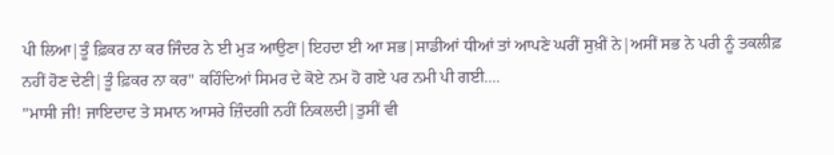ਪੀ ਲਿਆ|ਤੂੰ ਫ਼ਿਕਰ ਨਾ ਕਰ ਜਿੰਦਰ ਨੇ ਈ ਮੁੜ ਆਉਣਾ|ਇਹਦਾ ਈ ਆ ਸਭ|ਸਾਡੀਆਂ ਧੀਆਂ ਤਾਂ ਆਪਣੇ ਘਰੀਂ ਸੁਖ਼ੀਂ ਨੇ|ਅਸੀਂ ਸਭ ਨੇ ਪਰੀ ਨੂੰ ਤਕਲੀਫ਼ ਨਹੀਂ ਹੋਣ ਦੇਣੀ|ਤੂੰ ਫ਼ਿਕਰ ਨਾ ਕਰ" ਕਹਿੰਦਿਆਂ ਸਿਮਰ ਦੇ ਕੋਏ ਨਮ ਹੋ ਗਏ ਪਰ ਨਮੀ ਪੀ ਗਈ....
"ਮਾਸੀ ਜੀ! ਜਾਇਦਾਦ ਤੇ ਸਮਾਨ ਆਸਰੇ ਜ਼ਿੰਦਗੀ ਨਹੀਂ ਨਿਕਲਦੀ|ਤੁਸੀਂ ਵੀ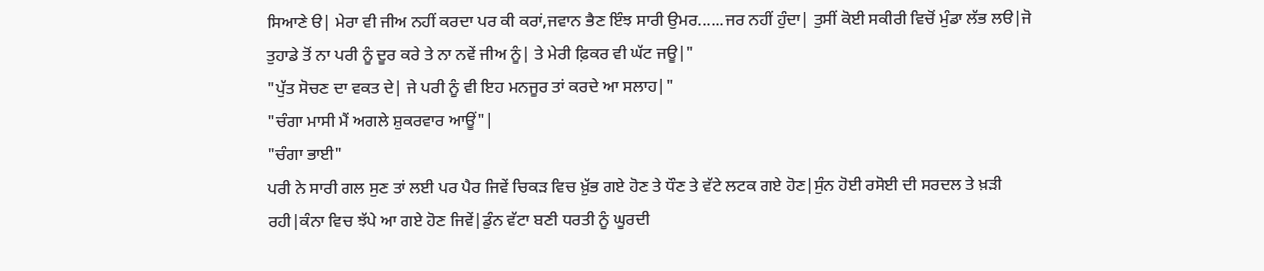ਸਿਆਣੇ ੳ| ਮੇਰਾ ਵੀ ਜੀਅ ਨਹੀਂ ਕਰਦਾ ਪਰ ਕੀ ਕਰਾਂ,ਜਵਾਨ ਭੈਣ ਇੰਝ ਸਾਰੀ ਉਮਰ......ਜਰ ਨਹੀਂ ਹੁੰਦਾ| ਤੁਸੀਂ ਕੋਈ ਸਕੀਰੀ ਵਿਚੋਂ ਮੁੰਡਾ ਲੱਭ ਲੳ|ਜੋ ਤੁਹਾਡੇ ਤੋਂ ਨਾ ਪਰੀ ਨੂੰ ਦੂਰ ਕਰੇ ਤੇ ਨਾ ਨਵੇਂ ਜੀਅ ਨੂੰ| ਤੇ ਮੇਰੀ ਫ਼ਿਕਰ ਵੀ ਘੱਟ ਜਊ|"
"ਪੁੱਤ ਸੋਚਣ ਦਾ ਵਕਤ ਦੇ| ਜੇ ਪਰੀ ਨੂੰ ਵੀ ਇਹ ਮਨਜੂਰ ਤਾਂ ਕਰਦੇ ਆ ਸਲਾਹ|"
"ਚੰਗਾ ਮਾਸੀ ਮੈਂ ਅਗਲੇ ਸ਼ੁਕਰਵਾਰ ਆਊਂ"|
"ਚੰਗਾ ਭਾਈ"
ਪਰੀ ਨੇ ਸਾਰੀ ਗਲ ਸੁਣ ਤਾਂ ਲਈ ਪਰ ਪੈਰ ਜਿਵੇਂ ਚਿਕੜ ਵਿਚ ਖ਼ੁੱਭ ਗਏ ਹੋਣ ਤੇ ਧੌਣ ਤੇ ਵੱਟੇ ਲਟਕ ਗਏ ਹੋਣ|ਸੁੰਨ ਹੋਈ ਰਸੋਈ ਦੀ ਸਰਦਲ ਤੇ ਖ਼ੜੀ ਰਹੀ|ਕੰਨਾ ਵਿਚ ਝੱਪੇ ਆ ਗਏ ਹੋਣ ਜਿਵੇਂ|ਡੁੰਨ ਵੱਟਾ ਬਣੀ ਧਰਤੀ ਨੂੰ ਘੂਰਦੀ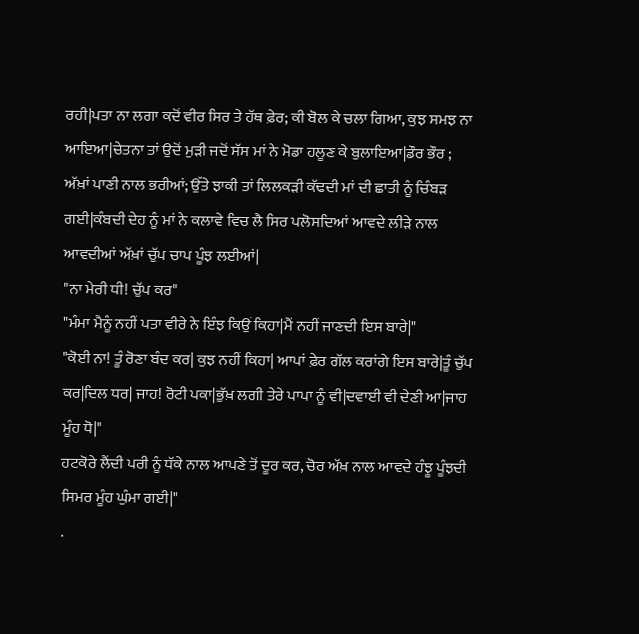ਰਹੀ|ਪਤਾ ਨਾ ਲਗਾ ਕਦੋਂ ਵੀਰ ਸਿਰ ਤੇ ਹੱਥ ਫ਼ੇਰ; ਕੀ ਬੋਲ ਕੇ ਚਲਾ ਗਿਆ, ਕੁਝ ਸਮਝ ਨਾ ਆਇਆ|ਚੇਤਨਾ ਤਾਂ ਉਦੋਂ ਮੁੜੀ ਜਦੋਂ ਸੱਸ ਮਾਂ ਨੇ ਮੋਡਾ ਹਲੂਣ ਕੇ ਬੁਲਾਇਆ|ਡੌਰ ਭੌਰ ; ਅੱਖ਼ਾਂ ਪਾਣੀ ਨਾਲ ਭਰੀਆਂ; ਉੱਤੇ ਝਾਕੀ ਤਾਂ ਲਿਲਕੜੀ ਕੱਢਦੀ ਮਾਂ ਦੀ ਛਾਤੀ ਨੂੰ ਚਿੰਬੜ ਗਈ|ਕੰਬਦੀ ਦੇਹ ਨੂੰ ਮਾਂ ਨੇ ਕਲਾਵੇ ਵਿਚ ਲੈ ਸਿਰ ਪਲੋਸਦਿਆਂ ਆਵਦੇ ਲੀੜੇ ਨਾਲ ਆਵਦੀਆਂ ਅੱਖ਼ਾਂ ਚੁੱਪ ਚਾਪ ਪੂੰਝ ਲਈਆਂ|
"ਨਾ ਮੇਰੀ ਧੀ! ਚੁੱਪ ਕਰ"
"ਮੰਮਾ ਮੈਨੂੰ ਨਹੀਂ ਪਤਾ ਵੀਰੇ ਨੇ ਇੰਝ ਕਿਉਂ ਕਿਹਾ|ਮੈਂ ਨਹੀਂ ਜਾਣਦੀ ਇਸ ਬਾਰੇ|"
"ਕੋਈ ਨਾ! ਤੂੰ ਰੋਣਾ ਬੰਦ ਕਰ| ਕੁਝ ਨਹੀਂ ਕਿਹਾ| ਆਪਾਂ ਫ਼ੇਰ ਗੱਲ ਕਰਾਂਗੇ ਇਸ ਬਾਰੇ|ਤੂੰ ਚੁੱਪ ਕਰ|ਦਿਲ ਧਰ| ਜਾਹ! ਰੋਟੀ ਪਕਾ|ਭੁੱਖ਼ ਲਗੀ ਤੇਰੇ ਪਾਪਾ ਨੂੰ ਵੀ|ਦਵਾਈ ਵੀ ਦੇਣੀ ਆ|ਜਾਹ ਮੂੰਹ ਧੋ|"
ਹਟਕੋਰੇ ਲੈਂਦੀ ਪਰੀ ਨੂੰ ਧੱਕੇ ਨਾਲ ਆਪਣੇ ਤੋਂ ਦੂਰ ਕਰ, ਚੋਰ ਅੱਖ਼ ਨਾਲ ਆਵਦੇ ਹੰਝੂ ਪੂੰਝਦੀ ਸਿਮਰ ਮੂੰਹ ਘੁੰਮਾ ਗਈ|"
.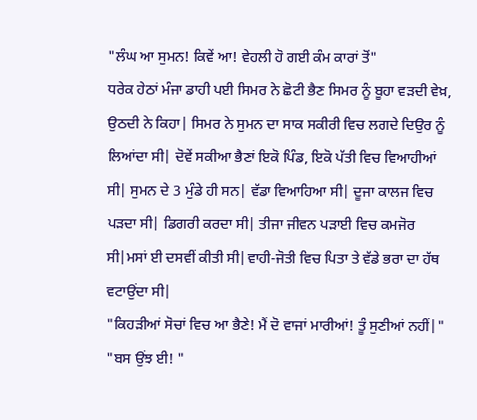"ਲੰਘ ਆ ਸੁਮਨ! ਕਿਵੇਂ ਆ! ਵੇਹਲੀ ਹੋ ਗਈ ਕੰਮ ਕਾਰਾਂ ਤੋਂ"
ਧਰੇਕ ਹੇਠਾਂ ਮੰਜਾ ਡਾਹੀ ਪਈ ਸਿਮਰ ਨੇ ਛੋਟੀ ਭੈਣ ਸਿਮਰ ਨੂੰ ਬੂਹਾ ਵੜਦੀ ਵੇਖ਼, ਉਠਦੀ ਨੇ ਕਿਹਾ| ਸਿਮਰ ਨੇ ਸੁਮਨ ਦਾ ਸਾਕ ਸਕੀਰੀ ਵਿਚ ਲਗਦੇ ਦਿਉਰ ਨੂੰ ਲਿਆਂਦਾ ਸੀ| ਦੋਵੇਂ ਸਕੀਆ ਭੈਣਾਂ ਇਕੋ ਪਿੰਡ, ਇਕੋ ਪੱਤੀ ਵਿਚ ਵਿਆਹੀਆਂ ਸੀ| ਸੁਮਨ ਦੇ 3 ਮੁੰਡੇ ਹੀ ਸਨ| ਵੱਡਾ ਵਿਆਹਿਆ ਸੀ| ਦੂਜਾ ਕਾਲਜ ਵਿਚ ਪੜਦਾ ਸੀ| ਡਿਗਰੀ ਕਰਦਾ ਸੀ| ਤੀਜਾ ਜੀਵਨ ਪੜਾਈ ਵਿਚ ਕਮਜੋਰ ਸੀ|ਮਸਾਂ ਈ ਦਸਵੀਂ ਕੀਤੀ ਸੀ|ਵਾਹੀ-ਜੋਤੀ ਵਿਚ ਪਿਤਾ ਤੇ ਵੱਡੇ ਭਰਾ ਦਾ ਹੱਥ ਵਟਾਉਂਦਾ ਸੀ|
"ਕਿਹੜੀਆਂ ਸੋਚਾਂ ਵਿਚ ਆ ਭੈਣੇ! ਮੈਂ ਦੋ ਵਾਜਾਂ ਮਾਰੀਆਂ! ਤੂੰ ਸੁਣੀਆਂ ਨਹੀਂ|"
"ਬਸ ਉਂਝ ਈ! "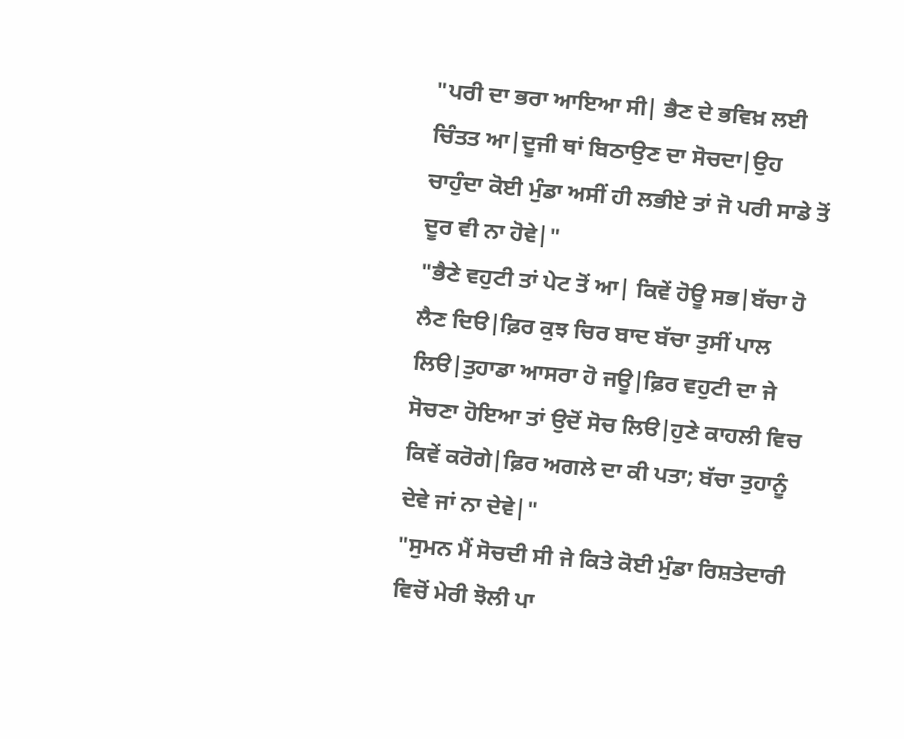"ਪਰੀ ਦਾ ਭਰਾ ਆਇਆ ਸੀ| ਭੈਣ ਦੇ ਭਵਿਖ਼ ਲਈ ਚਿੰਤਤ ਆ|ਦੂਜੀ ਥਾਂ ਬਿਠਾਉਣ ਦਾ ਸੋਚਦਾ|ਉਹ ਚਾਹੁੰਦਾ ਕੋਈ ਮੁੰਡਾ ਅਸੀਂ ਹੀ ਲਭੀਏ ਤਾਂ ਜੋ ਪਰੀ ਸਾਡੇ ਤੋਂ ਦੂਰ ਵੀ ਨਾ ਹੋਵੇ|"
"ਭੈਣੇ ਵਹੁਟੀ ਤਾਂ ਪੇਟ ਤੋਂ ਆ| ਕਿਵੇਂ ਹੋਊ ਸਭ|ਬੱਚਾ ਹੋ ਲੈਣ ਦਿੳ|ਫ਼ਿਰ ਕੁਝ ਚਿਰ ਬਾਦ ਬੱਚਾ ਤੁਸੀਂ ਪਾਲ ਲਿੳ|ਤੁਹਾਡਾ ਆਸਰਾ ਹੋ ਜਊ|ਫ਼ਿਰ ਵਹੁਟੀ ਦਾ ਜੇ ਸੋਚਣਾ ਹੋਇਆ ਤਾਂ ਉਦੋਂ ਸੋਚ ਲਿੳ|ਹੁਣੇ ਕਾਹਲੀ ਵਿਚ ਕਿਵੇਂ ਕਰੋਗੇ|ਫ਼ਿਰ ਅਗਲੇ ਦਾ ਕੀ ਪਤਾ; ਬੱਚਾ ਤੁਹਾਨੂੰ ਦੇਵੇ ਜਾਂ ਨਾ ਦੇਵੇ|"
"ਸੁਮਨ ਮੈਂ ਸੋਚਦੀ ਸੀ ਜੇ ਕਿਤੇ ਕੋਈ ਮੁੰਡਾ ਰਿਸ਼ਤੇਦਾਰੀ ਵਿਚੋਂ ਮੇਰੀ ਝੋਲੀ ਪਾ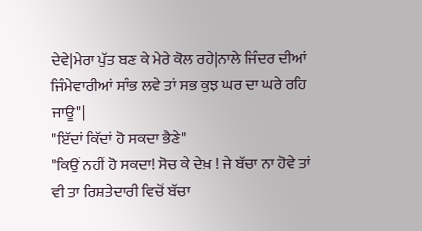ਦੇਵੇ|ਮੇਰਾ ਪੁੱਤ ਬਣ ਕੇ ਮੇਰੇ ਕੋਲ ਰਹੇ|ਨਾਲੇ ਜਿੰਦਰ ਦੀਆਂ ਜਿੰਮੇਵਾਰੀਆਂ ਸਾੰਭ ਲਵੇ ਤਾਂ ਸਭ ਕੁਝ ਘਰ ਦਾ ਘਰੇ ਰਹਿ ਜਾਊ"|
"ਇੱਦਾਂ ਕਿੱਦਾਂ ਹੋ ਸਕਦਾ ਭੈਣੇ"
"ਕਿਉਂ ਨਹੀਂ ਹੋ ਸਕਦਾ! ਸੋਚ ਕੇ ਦੇਖ਼ ! ਜੇ ਬੱਚਾ ਨਾ ਹੋਵੇ ਤਾਂ ਵੀ ਤਾ ਰਿਸ਼ਤੇਦਾਰੀ ਵਿਚੋਂ ਬੱਚਾ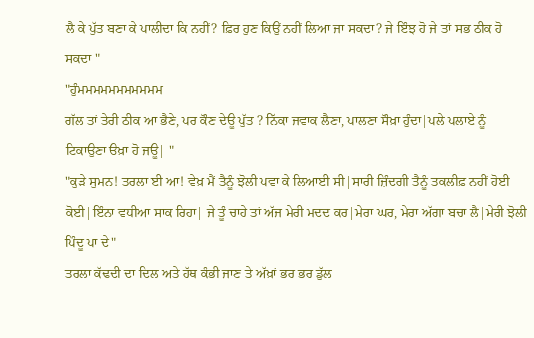ਲੈ ਕੇ ਪੁੱਤ ਬਣਾ ਕੇ ਪਾਲੀਦਾ ਕਿ ਨਹੀਂ? ਫ਼ਿਰ ਹੁਣ ਕਿਉਂ ਨਹੀਂ ਲਿਆ ਜਾ ਸਕਦਾ? ਜੇ ਇੰਝ ਹੋ ਜੇ ਤਾਂ ਸਭ ਠੀਕ ਹੋ ਸਕਦਾ "
"ਹੁੰਮਮਮਮਮਮਮਮਮਮਮ
ਗੱਲ ਤਾਂ ਤੇਰੀ ਠੀਕ ਆ ਭੈਣੇ, ਪਰ ਕੌਣ ਦੇਊ ਪੁੱਤ ? ਨਿੱਕਾ ਜਵਾਕ ਲੈਣਾ, ਪਾਲਣਾ ਸੌਖ਼ਾ ਹੁੰਦਾ|ਪਲੇ ਪਲਾਏ ਨੂੰ ਟਿਕਾਉਣਾ ੳਖ਼ਾ ਹੋ ਜਊ| "
"ਕੁੜੇ ਸੁਮਨ! ਤਰਲਾ ਈ ਆ! ਵੇਖ਼ ਮੈਂ ਤੈਨੂੰ ਝੋਲੀ ਪਵਾ ਕੇ ਲਿਆਈ ਸੀ|ਸਾਰੀ ਜ਼ਿੰਦਗੀ ਤੈਨੂੰ ਤਕਲੀਫ਼ ਨਹੀਂ ਹੋਈ ਕੋਈ|ਇੰਨਾ ਵਧੀਆ ਸਾਕ ਰਿਹਾ| ਜੇ ਤੂੰ ਚਾਹੇ ਤਾਂ ਅੱਜ ਮੇਰੀ ਮਦਦ ਕਰ|ਮੇਰਾ ਘਰ, ਮੇਰਾ ਅੱਗਾ ਬਚਾ ਲੈ|ਮੇਰੀ ਝੋਲੀ ਪਿੰਦੂ ਪਾ ਦੇ"
ਤਰਲਾ ਕੱਢਦੀ ਦਾ ਦਿਲ ਅਤੇ ਹੱਥ ਕੰਭੀ ਜਾਣ ਤੇ ਅੱਖ਼ਾਂ ਭਰ ਭਰ ਡੁੱਲ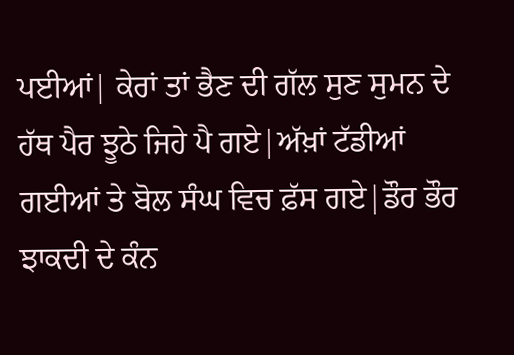ਪਈਆਂ| ਕੇਰਾਂ ਤਾਂ ਭੈਣ ਦੀ ਗੱਲ ਸੁਣ ਸੁਮਨ ਦੇ ਹੱਥ ਪੈਰ ਝੂਠੇ ਜਿਹੇ ਪੈ ਗਏ|ਅੱਖ਼ਾਂ ਟੱਡੀਆਂ ਗਈਆਂ ਤੇ ਬੋਲ ਸੰਘ ਵਿਚ ਫ਼ੱਸ ਗਏ|ਡੌਰ ਭੌਰ ਝਾਕਦੀ ਦੇ ਕੰਨ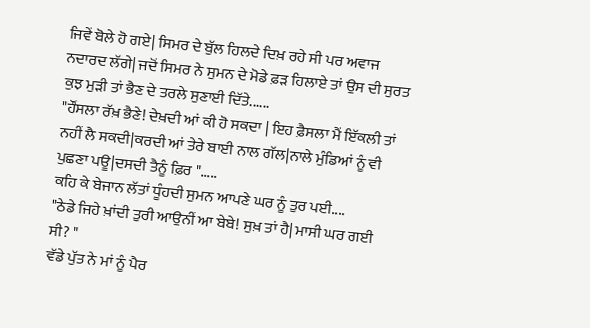ਜਿਵੇਂ ਬੋਲੇ ਹੋ ਗਏ| ਸਿਮਰ ਦੇ ਬੁੱਲ ਹਿਲਦੇ ਦਿਖ਼ ਰਹੇ ਸੀ ਪਰ ਅਵਾਜ ਨਦਾਰਦ ਲੱਗੇ| ਜਦੋਂ ਸਿਮਰ ਨੇ ਸੁਮਨ ਦੇ ਮੋਡੇ ਫ਼ੜ ਹਿਲਾਏ ਤਾਂ ਉਸ ਦੀ ਸੁਰਤ ਕੁਝ ਮੁੜੀ ਤਾਂ ਭੈਣ ਦੇ ਤਰਲੇ ਸੁਣਾਈ ਦਿੱਤੇ......
"ਹੌਂਸਲਾ ਰੱਖ਼ ਭੈਣੇ! ਦੇਖ਼ਦੀ ਆਂ ਕੀ ਹੋ ਸਕਦਾ | ਇਹ ਫ਼ੈਸਲਾ ਮੈਂ ਇੱਕਲੀ ਤਾਂ ਨਹੀਂ ਲੈ ਸਕਦੀ|ਕਰਦੀ ਆਂ ਤੇਰੇ ਬਾਈ ਨਾਲ ਗੱਲ|ਨਾਲੇ ਮੁੰਡਿਆਂ ਨੂੰ ਵੀ ਪੁਛਣਾ ਪਊ|ਦਸਦੀ ਤੈਨੂੰ ਫ਼ਿਰ ".....
ਕਹਿ ਕੇ ਬੇਜਾਨ ਲੱਤਾਂ ਧੂੰਹਦੀ ਸੁਮਨ ਆਪਣੇ ਘਰ ਨੂੰ ਤੁਰ ਪਈ....
"ਠੇਡੇ ਜਿਹੇ ਖ਼ਾਂਦੀ ਤੁਰੀ ਆਉਨੀਂ ਆ ਬੇਬੇ! ਸੁਖ਼ ਤਾਂ ਹੈ| ਮਾਸੀ ਘਰ ਗਈ ਸੀ? "
ਵੱਡੇ ਪੁੱਤ ਨੇ ਮਾਂ ਨੂੰ ਪੈਰ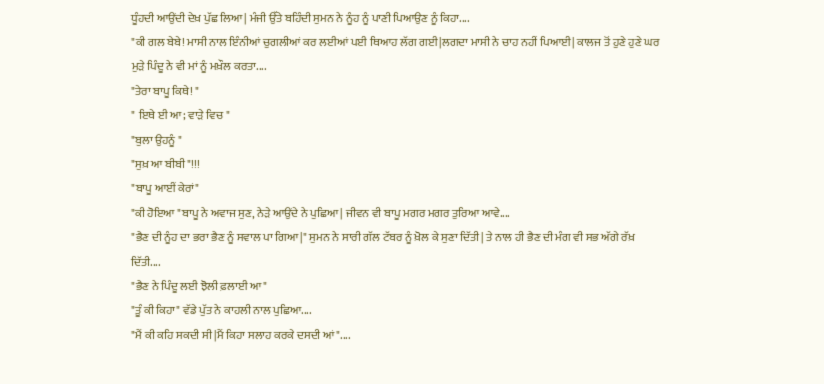ਧੂੰਹਦੀ ਆਉਂਦੀ ਦੇਖ਼ ਪੁੱਛ ਲਿਆ| ਮੰਜੀ ਉੱਤੇ ਬਹਿੰਦੀ ਸੁਮਨ ਨੇ ਨੂੰਹ ਨੂੰ ਪਾਣੀ ਪਿਆਉਣ ਨੂੰ ਕਿਹਾ....
"ਕੀ ਗਲ ਬੇਬੇ! ਮਾਸੀ ਨਾਲ ਇੰਨੀਆਂ ਚੁਗਲੀਆਂ ਕਰ ਲਈਆਂ ਪਈ ਥਿਆਹ ਲੱਗ ਗਈ|ਲਗਦਾ ਮਾਸੀ ਨੇ ਚਾਹ ਨਹੀਂ ਪਿਆਈ| ਕਾਲਜ ਤੋਂ ਹੁਣੇ ਹੁਣੇ ਘਰ ਮੁੜੇ ਪਿੰਦੂ ਨੇ ਵੀ ਮਾਂ ਨੂੰ ਮਖ਼ੌਲ ਕਰਤਾ....
"ਤੇਰਾ ਬਾਪੂ ਕਿਥੇ! "
" ਇਥੇ ਈ ਆ; ਵਾੜੇ ਵਿਚ "
"ਬੁਲਾ ਉਹਨੂੰ "
"ਸੁਖ਼ ਆ ਬੀਬੀ "!!!
"ਬਾਪੂ ਆਈਂ ਕੇਰਾਂ"
"ਕੀ ਹੋਇਆ "ਬਾਪੂ ਨੇ ਅਵਾਜ ਸੁਣ, ਨੇੜੇ ਆਉਂਦੇ ਨੇ ਪੁਛਿਆ| ਜੀਵਨ ਵੀ ਬਾਪੂ ਮਗਰ ਮਗਰ ਤੁਰਿਆ ਆਵੇ....
"ਭੈਣ ਦੀ ਨੂੰਹ ਦਾ ਭਰਾ ਭੈਣ ਨੂੰ ਸਵਾਲ ਪਾ ਗਿਆ|" ਸੁਮਨ ਨੇ ਸਾਰੀ ਗੱਲ ਟੱਬਰ ਨੂੰ ਖ਼ੋਲ ਕੇ ਸੁਣਾ ਦਿੱਤੀ| ਤੇ ਨਾਲ ਹੀ ਭੈਣ ਦੀ ਮੰਗ ਵੀ ਸਭ ਅੱਗੇ ਰੱਖ਼ ਦਿੱਤੀ....
"ਭੈਣ ਨੇ ਪਿੰਦੂ ਲਈ ਝੋਲੀ ਫ਼ਲਾਈ ਆ"
"ਤੂੰ ਕੀ ਕਿਹਾ" ਵੱਡੇ ਪੁੱਤ ਨੇ ਕਾਹਲੀ ਨਾਲ ਪੁਛਿਆ....
"ਮੈਂ ਕੀ ਕਹਿ ਸਕਦੀ ਸੀ|ਮੈਂ ਕਿਹਾ ਸਲਾਹ ਕਰਕੇ ਦਸਦੀ ਆਂ"....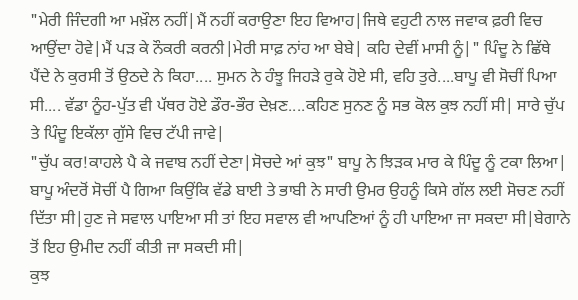"ਮੇਰੀ ਜਿੰਦਗੀ ਆ ਮਖ਼ੌਲ ਨਹੀਂ|ਮੈਂ ਨਹੀਂ ਕਰਾਉਣਾ ਇਹ ਵਿਆਹ|ਜਿਥੇ ਵਹੁਟੀ ਨਾਲ ਜਵਾਕ ਫ਼ਰੀ ਵਿਚ ਆਉਂਦਾ ਹੋਵੇ|ਮੈਂ ਪੜ ਕੇ ਨੌਕਰੀ ਕਰਨੀ|ਮੇਰੀ ਸਾਫ਼ ਨਾਂਹ ਆ ਬੇਬੇ| ਕਹਿ ਦੇਵੀਂ ਮਾਸੀ ਨੂੰ|" ਪਿੰਦੂ ਨੇ ਛਿੱਥੇ ਪੈਂਦੇ ਨੇ ਕੁਰਸੀ ਤੋਂ ਉਠਦੇ ਨੇ ਕਿਹਾ.... ਸੁਮਨ ਨੇ ਹੰਝੂ ਜਿਹੜੇ ਰੁਕੇ ਹੋਏ ਸੀ, ਵਹਿ ਤੁਰੇ....ਬਾਪੂ ਵੀ ਸੋਚੀਂ ਪਿਆ ਸੀ.... ਵੱਡਾ ਨੂੰਹ-ਪੁੱਤ ਵੀ ਪੱਥਰ ਹੋਏ ਡੌਰ-ਭੌਰ ਦੇਖ਼ਣ....ਕਹਿਣ ਸੁਨਣ ਨੂੰ ਸਭ ਕੋਲ ਕੁਝ ਨਹੀਂ ਸੀ| ਸਾਰੇ ਚੁੱਪ ਤੇ ਪਿੰਦੂ ਇਕੱਲਾ ਗੁੱਸੇ ਵਿਚ ਟੱਪੀ ਜਾਵੇ|
"ਚੁੱਪ ਕਰ!ਕਾਹਲੇ ਪੈ ਕੇ ਜਵਾਬ ਨਹੀਂ ਦੇਣਾ|ਸੋਚਦੇ ਆਂ ਕੁਝ" ਬਾਪੂ ਨੇ ਝਿੜਕ ਮਾਰ ਕੇ ਪਿੰਦੂ ਨੂੰ ਟਕਾ ਲਿਆ| ਬਾਪੂ ਅੰਦਰੋਂ ਸੋਚੀਂ ਪੈ ਗਿਆ ਕਿਉਂਕਿ ਵੱਡੇ ਬਾਈ ਤੇ ਭਾਬੀ ਨੇ ਸਾਰੀ ਉਮਰ ਉਹਨੂੰ ਕਿਸੇ ਗੱਲ ਲਈ ਸੋਚਣ ਨਹੀਂ ਦਿੱਤਾ ਸੀ|ਹੁਣ ਜੇ ਸਵਾਲ ਪਾਇਆ ਸੀ ਤਾਂ ਇਹ ਸਵਾਲ ਵੀ ਆਪਣਿਆਂ ਨੂੰ ਹੀ ਪਾਇਆ ਜਾ ਸਕਦਾ ਸੀ|ਬੇਗਾਨੇ ਤੋਂ ਇਹ ਉਮੀਦ ਨਹੀਂ ਕੀਤੀ ਜਾ ਸਕਦੀ ਸੀ|
ਕੁਝ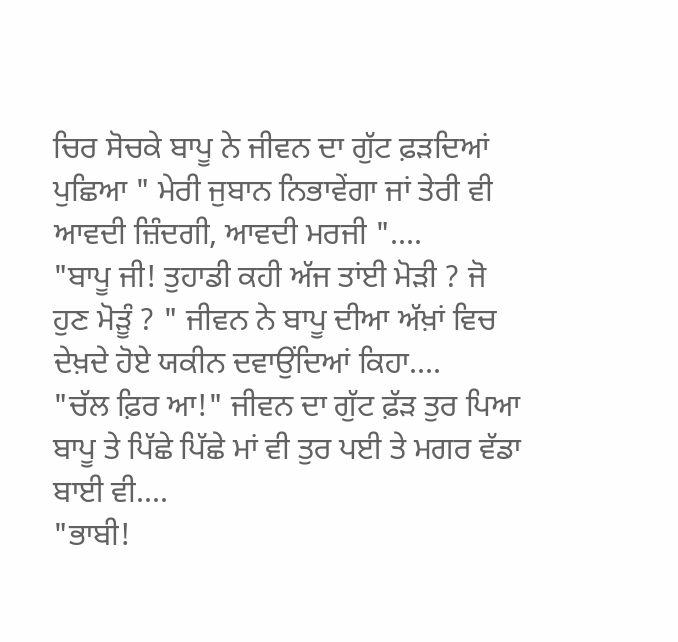ਚਿਰ ਸੋਚਕੇ ਬਾਪੂ ਨੇ ਜੀਵਨ ਦਾ ਗੁੱਟ ਫ਼ੜਦਿਆਂ ਪੁਛਿਆ " ਮੇਰੀ ਜੁਬਾਨ ਨਿਭਾਵੇਂਗਾ ਜਾਂ ਤੇਰੀ ਵੀ ਆਵਦੀ ਜ਼ਿੰਦਗੀ, ਆਵਦੀ ਮਰਜੀ "....
"ਬਾਪੂ ਜੀ! ਤੁਹਾਡੀ ਕਹੀ ਅੱਜ ਤਾਂਈ ਮੋੜੀ ? ਜੋ ਹੁਣ ਮੋੜੂੰ ? " ਜੀਵਨ ਨੇ ਬਾਪੂ ਦੀਆ ਅੱਖ਼ਾਂ ਵਿਚ ਦੇਖ਼ਦੇ ਹੋਏ ਯਕੀਨ ਦਵਾਉਂਦਿਆਂ ਕਿਹਾ....
"ਚੱਲ ਫ਼ਿਰ ਆ!" ਜੀਵਨ ਦਾ ਗੁੱਟ ਫ਼ੱੜ ਤੁਰ ਪਿਆ ਬਾਪੂ ਤੇ ਪਿੱਛੇ ਪਿੱਛੇ ਮਾਂ ਵੀ ਤੁਰ ਪਈ ਤੇ ਮਗਰ ਵੱਡਾ ਬਾਈ ਵੀ....
"ਭਾਬੀ!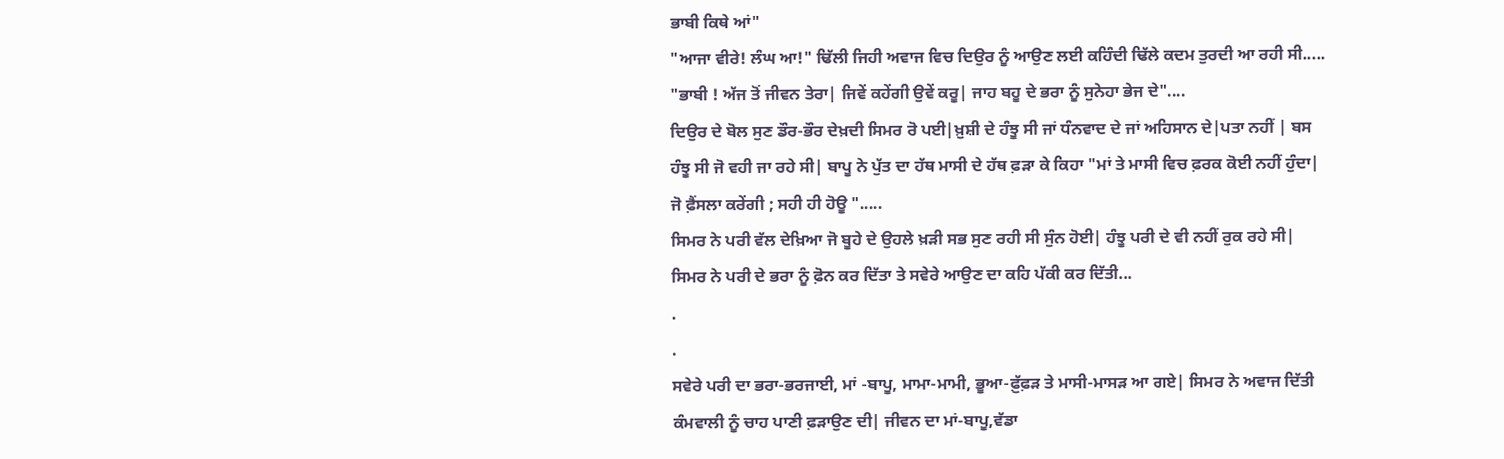ਭਾਬੀ ਕਿਥੇ ਆਂ"
"ਆਜਾ ਵੀਰੇ! ਲੰਘ ਆ!" ਢਿੱਲੀ ਜਿਹੀ ਅਵਾਜ ਵਿਚ ਦਿਉਰ ਨੂੰ ਆਉਣ ਲਈ ਕਹਿੰਦੀ ਢਿੱਲੇ ਕਦਮ ਤੁਰਦੀ ਆ ਰਹੀ ਸੀ.....
"ਭਾਬੀ ! ਅੱਜ ਤੋਂ ਜੀਵਨ ਤੇਰਾ| ਜਿਵੇਂ ਕਹੇਂਗੀ ਉਵੇਂ ਕਰੂ| ਜਾਹ ਬਹੂ ਦੇ ਭਰਾ ਨੂੰ ਸੁਨੇਹਾ ਭੇਜ ਦੇ"....
ਦਿਉਰ ਦੇ ਬੋਲ ਸੁਣ ਡੌਰ-ਭੌਰ ਦੇਖ਼ਦੀ ਸਿਮਰ ਰੋ ਪਈ|ਖ਼ੁਸ਼ੀ ਦੇ ਹੰਝੂ ਸੀ ਜਾਂ ਧੰਨਵਾਦ ਦੇ ਜਾਂ ਅਹਿਸਾਨ ਦੇ|ਪਤਾ ਨਹੀਂ | ਬਸ ਹੰਝੂ ਸੀ ਜੋ ਵਹੀ ਜਾ ਰਹੇ ਸੀ| ਬਾਪੂ ਨੇ ਪੁੱਤ ਦਾ ਹੱਥ ਮਾਸੀ ਦੇ ਹੱਥ ਫ਼ੜਾ ਕੇ ਕਿਹਾ "ਮਾਂ ਤੇ ਮਾਸੀ ਵਿਚ ਫ਼ਰਕ ਕੋਈ ਨਹੀਂ ਹੁੰਦਾ| ਜੋ ਫ਼ੈਂਸਲਾ ਕਰੇਂਗੀ ; ਸਹੀ ਹੀ ਹੋਊ ".....
ਸਿਮਰ ਨੇ ਪਰੀ ਵੱਲ ਦੇਖ਼ਿਆ ਜੋ ਬੂਹੇ ਦੇ ਉਹਲੇ ਖ਼ੜੀ ਸਭ ਸੁਣ ਰਹੀ ਸੀ ਸੁੰਨ ਹੋਈ| ਹੰਝੂ ਪਰੀ ਦੇ ਵੀ ਨਹੀਂ ਰੁਕ ਰਹੇ ਸੀ|
ਸਿਮਰ ਨੇ ਪਰੀ ਦੇ ਭਰਾ ਨੂੰ ਫ਼ੋਨ ਕਰ ਦਿੱਤਾ ਤੇ ਸਵੇਰੇ ਆਉਣ ਦਾ ਕਹਿ ਪੱਕੀ ਕਰ ਦਿੱਤੀ...
.
.
ਸਵੇਰੇ ਪਰੀ ਦਾ ਭਰਾ-ਭਰਜਾਈ, ਮਾਂ -ਬਾਪੂ, ਮਾਮਾ-ਮਾਮੀ, ਭੂਆ-ਫ਼ੁੱਫ਼ੜ ਤੇ ਮਾਸੀ-ਮਾਸੜ ਆ ਗਏ| ਸਿਮਰ ਨੇ ਅਵਾਜ ਦਿੱਤੀ ਕੰਮਵਾਲੀ ਨੂੰ ਚਾਹ ਪਾਣੀ ਫ਼ੜਾਉਣ ਦੀ| ਜੀਵਨ ਦਾ ਮਾਂ-ਬਾਪੂ,ਵੱਡਾ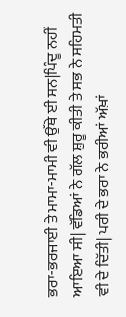ਭਰਾ-ਭਰਜਾਈ ਤੇ ਮਾਮਾ-ਮਾਮੀ ਵੀ ਉੱਥੇ ਈ ਸਨ|ਪਿੰਦੂ ਨਹੀਂ ਆਇਆ ਸੀ| ਵੱਡਿਆਂ ਨੇ ਗੱਲ ਸ਼ੁਰੂ ਕੀਤੀ ਤੇ ਸਭ ਨੇ ਸਹਿਮਤੀ ਵੀ ਦੇ ਦਿੱਤੀ| ਪਰੀ ਦੇ ਭਰਾ ਨੇ ਭਰੀਆਂ ਅੱਖ਼ਾਂ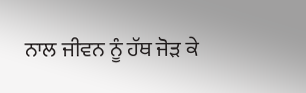ਨਾਲ ਜੀਵਨ ਨੂੰ ਹੱਥ ਜੋੜ ਕੇ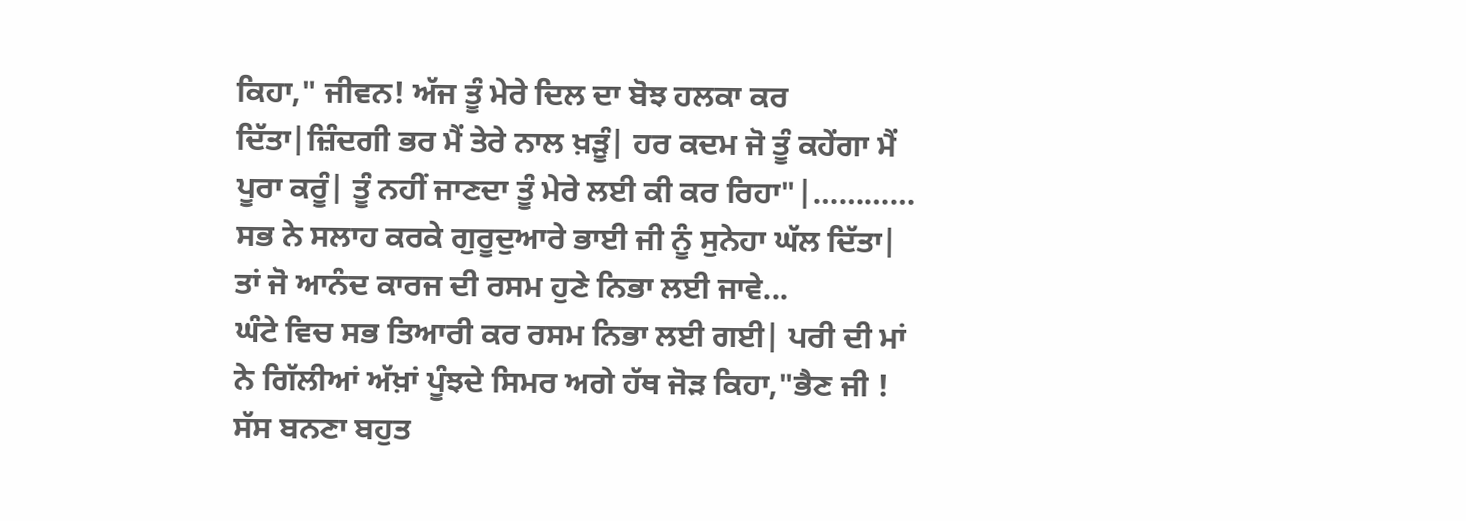ਕਿਹਾ," ਜੀਵਨ! ਅੱਜ ਤੂੰ ਮੇਰੇ ਦਿਲ ਦਾ ਬੋਝ ਹਲਕਾ ਕਰ ਦਿੱਤਾ|ਜ਼ਿੰਦਗੀ ਭਰ ਮੈਂ ਤੇਰੇ ਨਾਲ ਖ਼ੜੂੰ| ਹਰ ਕਦਮ ਜੋ ਤੂੰ ਕਹੇਂਗਾ ਮੈਂ ਪੂਰਾ ਕਰੂੰ| ਤੂੰ ਨਹੀਂ ਜਾਣਦਾ ਤੂੰ ਮੇਰੇ ਲਈ ਕੀ ਕਰ ਰਿਹਾ"|…………
ਸਭ ਨੇ ਸਲਾਹ ਕਰਕੇ ਗੁਰੂਦੁਆਰੇ ਭਾਈ ਜੀ ਨੂੰ ਸੁਨੇਹਾ ਘੱਲ ਦਿੱਤਾ| ਤਾਂ ਜੋ ਆਨੰਦ ਕਾਰਜ ਦੀ ਰਸਮ ਹੁਣੇ ਨਿਭਾ ਲਈ ਜਾਵੇ...
ਘੰਟੇ ਵਿਚ ਸਭ ਤਿਆਰੀ ਕਰ ਰਸਮ ਨਿਭਾ ਲਈ ਗਈ| ਪਰੀ ਦੀ ਮਾਂ ਨੇ ਗਿੱਲੀਆਂ ਅੱਖ਼ਾਂ ਪੂੰਝਦੇ ਸਿਮਰ ਅਗੇ ਹੱਥ ਜੋੜ ਕਿਹਾ,"ਭੈਣ ਜੀ ! ਸੱਸ ਬਨਣਾ ਬਹੁਤ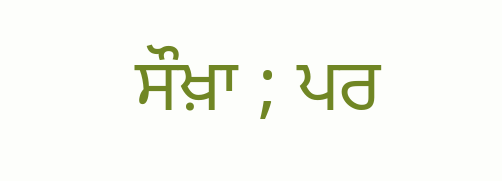ਸੌਖ਼ਾ ; ਪਰ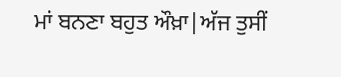ਮਾਂ ਬਨਣਾ ਬਹੁਤ ਔਖ਼ਾ|ਅੱਜ ਤੁਸੀਂ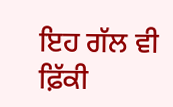ਇਹ ਗੱਲ ਵੀ ਫ਼ਿੱਕੀ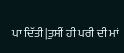ਪਾ ਦਿੱਤੀ|ਤੁਸੀਂ ਹੀ ਪਰੀ ਦੀ ਮਾਂ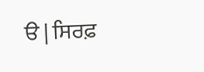ੳ | ਸਿਰਫ਼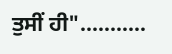ਤੁਸੀਂ ਹੀ"..………